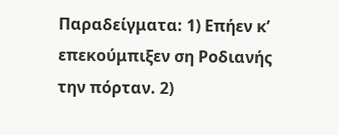Παραδείγματα: 1) Επήεν κ’ επεκούμπιξεν ση Ροδιανής την πόρταν. 2)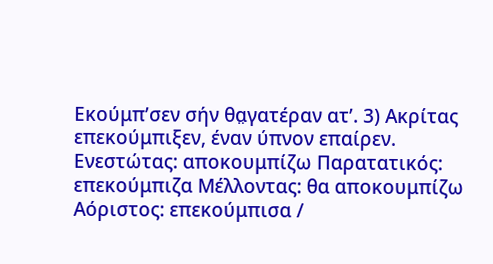Εκούμπ’σεν σήν θα̤γατέραν ατ’. 3) Ακρίτας επεκούμπιξεν, έναν ύπνον επαίρεν.
Ενεστώτας: αποκουμπίζω Παρατατικός: επεκούμπιζα Μέλλοντας: θα αποκουμπίζω Αόριστος: επεκούμπισα /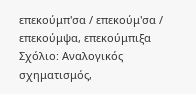επεκούμπ'σα / επεκούμ'σα / επεκούμψα, επεκούμπιξα
Σχόλιο: Αναλογικός σχηματισμός,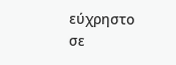εύχρηστο σε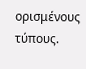ορισμένους τύπους.